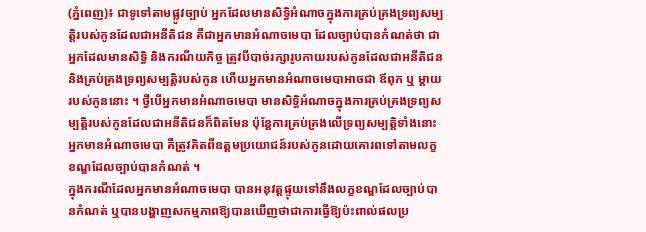(ភ្នំពេញ)៖ ជាទូទៅតាមផ្លូវច្បាប់ អ្នកដែលមានសិទ្ធិអំណាចក្នុងការគ្រប់គ្រងទ្រព្យសម្បត្តិរបស់កូនដែលជាអនីតិជន គឺជាអ្នកមានអំណាចមេបា ដែលច្បាប់បានកំណត់ថា ជាអ្នកដែលមានសិទ្ធិ និងករណីយកិច្ច ត្រូវបីបាច់រក្សារូបកាយរបស់កូនដែលជាអនីតិជននិងគ្រប់គ្រងទ្រព្យសម្បត្តិរបស់កូន ហើយអ្នកមានអំណាចមេបាអាចជា ឪពុក ឬ ម្ដាយរបស់កូននោះ ។ ថ្វីបើអ្នកមានអំណាចមេបា មានសិទ្ធិអំណាចក្នុងការគ្រប់គ្រងទ្រព្យសម្បត្តិរបស់កូនដែលជាអនីតិជនក៏ពិតមែន ប៉ុន្តែការគ្រប់គ្រងលើទ្រព្យសម្បត្តិទាំងនោះ អ្នកមានអំណាចមេបា គឺត្រូវគិតពីឧត្តមប្រយោជន៍របស់កូនដោយគោរពទៅតាមលក្ខខណ្ឌដែលច្បាប់បានកំណត់ ។
ក្នុងករណីដែលអ្នកមានអំណាចមេបា បានអនុវត្តផ្ទុយទៅនឹងលក្ខខណ្ឌដែលច្បាប់បានកំណត់ ឬបានបង្ហាញសកម្មភាពឱ្យបានឃើញថាជាការធ្វើឱ្យប៉ះពាល់ផលប្រ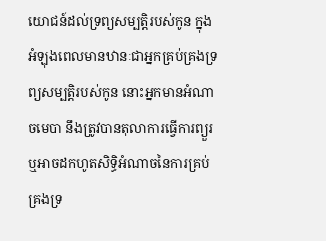យោជន៍ដល់ទ្រព្យសម្បត្តិរបស់កូន ក្នុងអំឡុងពេលមានឋានៈជាអ្នកគ្រប់គ្រងទ្រព្យសម្បត្តិរបស់កូន នោះអ្នកមានអំណាចមេបា នឹងត្រូវបានតុលាការធ្វើការព្យួរ ឬអាចដកហូតសិទ្ធិអំណាចនៃការគ្រប់គ្រងទ្រ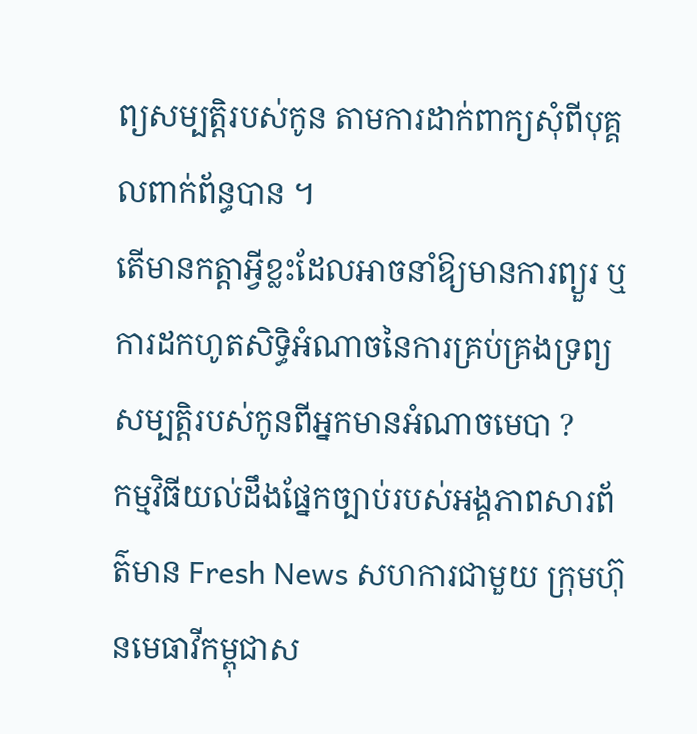ព្យសម្បត្តិរបស់កូន តាមការដាក់ពាក្យសុំពីបុគ្គលពាក់ព័ន្ធបាន ។
តើមានកត្តាអ្វីខ្លះដែលអាចនាំឱ្យមានការព្យួរ ឬការដកហូតសិទ្ធិអំណាចនៃការគ្រប់គ្រងទ្រព្យសម្បត្តិរបស់កូនពីអ្នកមានអំណាចមេបា ?
កម្មវិធីយល់ដឹងផ្នែកច្បាប់របស់អង្គភាពសារព័ត៌មាន Fresh News សហការជាមួយ ក្រុមហ៊ុនមេធាវីកម្ពុជាស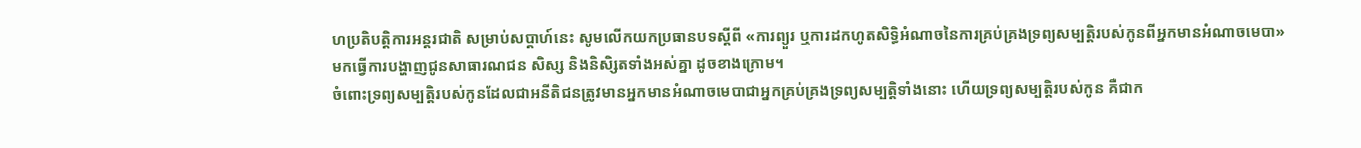ហប្រតិបត្តិការអន្តរជាតិ សម្រាប់សប្តាហ៍នេះ សូមលើកយកប្រធានបទស្តីពី «ការព្យួរ ឬការដកហូតសិទ្ធិអំណាចនៃការគ្រប់គ្រងទ្រព្យសម្បត្តិរបស់កូនពីអ្នកមានអំណាចមេបា» មកធ្វើការបង្ហាញជូនសាធារណជន សិស្ស និងនិសិ្សតទាំងអស់គ្នា ដូចខាងក្រោម។
ចំពោះទ្រព្យសម្បត្តិរបស់កូនដែលជាអនីតិជនត្រូវមានអ្នកមានអំណាចមេបាជាអ្នកគ្រប់គ្រងទ្រព្យសម្បត្តិទាំងនោះ ហើយទ្រព្យសម្បត្តិរបស់កូន គឺជាក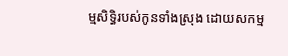ម្មសិទ្ធិរបស់កូនទាំងស្រុង ដោយសកម្ម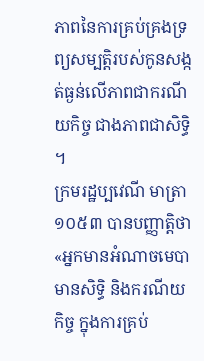ភាពនៃការគ្រប់គ្រងទ្រព្យសម្បត្តិរបស់កូនសង្កត់ធ្ងន់លើភាពជាករណីយកិច្ច ជាងភាពជាសិទ្ធិ ។
ក្រមរដ្ឋប្បវេណី មាត្រា ១០៥៣ បានបញ្ញាត្តិថា «អ្នកមានអំណាចមេបាមានសិទ្ធិ និងករណីយកិច្ច ក្នុងការគ្រប់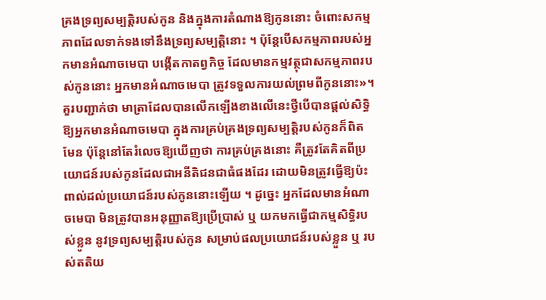គ្រងទ្រព្យសម្បត្តិរបស់កូន និងក្នុងការតំណាងឱ្យកូននោះ ចំពោះសកម្មភាពដែលទាក់ទងទៅនឹងទ្រព្យសម្បត្តិនោះ ។ ប៉ុន្តែបើសកម្មភាពរបស់អ្នកមានអំណាចមេបា បង្កើតកាតព្វកិច្ច ដែលមានកម្មវត្ថុជាសកម្មភាពរបស់កូននោះ អ្នកមានអំណាចមេបា ត្រូវទទួលការយល់ព្រមពីកូននោះ»។
គួរបញ្ជាក់ថា មាត្រាដែលបានលើកឡើងខាងលើនេះថ្វីបើបានផ្ដល់សិទ្ធិឱ្យអ្នកមានអំណាចមេបា ក្នុងការគ្រប់គ្រងទ្រព្យសម្បត្តិរបស់កូនក៏ពិតមែន ប៉ុន្តែនៅតែរំលេចឱ្យឃើញថា ការគ្រប់គ្រងនោះ គឺត្រូវតែគិតពីប្រយោជន៍របស់កូនដែលជាអនីតិជនជាធំផងដែរ ដោយមិនត្រូវធ្វើឱ្យប៉ះពាល់ដល់ប្រយោជន៍របស់កូននោះឡើយ ។ ដូច្នេះ អ្នកដែលមានអំណាចមេបា មិនត្រូវបានអនុញ្ញាតឱ្យប្រើប្រាស់ ឬ យកមកធ្វើជាកម្មសិទ្ធិរបស់ខ្លូន នូវទ្រព្យសម្បត្តិរបស់កូន សម្រាប់ផលប្រយោជន៍របស់ខ្លួន ឬ របស់តតិយ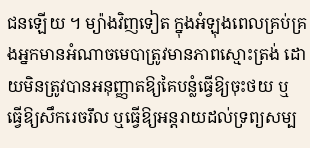ជនឡើយ ។ ម្យ៉ាងវិញទៀត ក្នុងអំឡុងពេលគ្រប់គ្រងអ្នកមានអំណាចមេបាត្រូវមានភាពស្មោះត្រង់ ដោយមិនត្រូវបានអនុញ្ញាតឱ្យគៃបន្លំធ្វើឱ្យចុះថយ ឬ ធ្វើឱ្យសឹករេចរឹល ឬធ្វើឱ្យអន្តរាយដល់ទ្រព្យសម្ប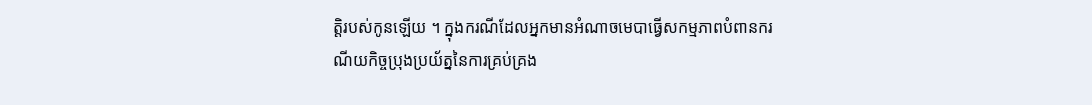ត្តិរបស់កូនឡើយ ។ ក្នុងករណីដែលអ្នកមានអំណាចមេបាធ្វើសកម្មភាពបំពានករណីយកិច្ចប្រុងប្រយ័ត្ននៃការគ្រប់គ្រង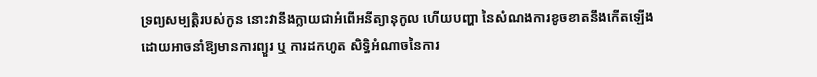ទ្រព្យសម្បត្តិរបស់កូន នោះវានឹងក្លាយជាអំពើអនីត្យានុកូល ហើយបញ្ហា នៃសំណងការខូចខាតនឹងកើតឡើង ដោយអាចនាំឱ្យមានការព្យួរ ឬ ការដកហូត សិទ្ធិអំណាចនៃការ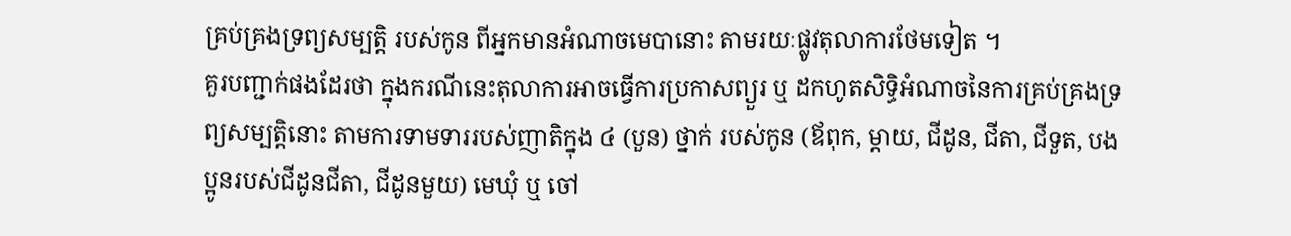គ្រប់គ្រងទ្រព្យសម្បត្តិ របស់កូន ពីអ្នកមានអំណាចមេបានោះ តាមរយៈផ្លូវតុលាការថែមទៀត ។
គួរបញ្ជាក់ផងដែរថា ក្នុងករណីនេះតុលាការអាចធ្វើការប្រកាសព្យួរ ឬ ដកហូតសិទ្ធិអំណាចនៃការគ្រប់គ្រងទ្រព្យសម្បត្តិនោះ តាមការទាមទាររបស់ញាតិក្នុង ៤ (បួន) ថ្នាក់ របស់កូន (ឪពុក, ម្ដាយ, ជីដូន, ជីតា, ជីទួត, បងប្អូនរបស់ជីដូនជីតា, ជីដូនមួយ) មេឃុំ ឬ ចៅ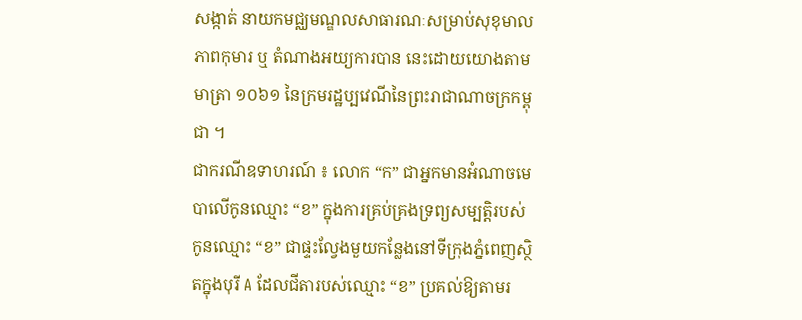សង្កាត់ នាយកមជ្ឈមណ្ឌលសាធារណៈសម្រាប់សុខុមាលភាពកុមារ ឬ តំណាងអយ្យការបាន នេះដោយយោងតាមមាត្រា ១០៦១ នៃក្រមរដ្ឋប្បវេណីនៃព្រះរាជាណាចក្រកម្ពុជា ។
ជាករណីឧទាហរណ៍ ៖ លោក “ក” ជាអ្នកមានអំណាចមេបាលើកូនឈ្មោះ “ខ” ក្នុងការគ្រប់គ្រងទ្រព្យសម្បត្តិរបស់កូនឈ្មោះ “ខ” ជាផ្ទះល្វែងមួយកន្លែងនៅទីក្រុងភ្នំពេញស្ថិតក្នុងបុរី A ដែលជីតារបស់ឈ្មោះ “ខ” ប្រគល់ឱ្យតាមរ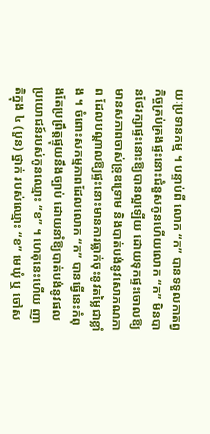យៈប្រទានកម្ម ។ បន្ទាប់ពី លោក “ក” បានទទួលកាតព្វកិច្ចគ្រប់គ្រងផ្ទះនោះជំនួសកូនហើយលោក “ក” មិនបានថែរក្សាផ្ទះនោះឱ្យបានល្អឡើយ ដោយទុកផ្ទះចោលឱ្យមានសភាពចាស់ទ្រុឌទ្រោម និងបាត់បង់នូវសោភណភាព ដែលបណ្ដាលឱ្យផ្ទះនោះមានការធ្លាក់ចុះនូវតម្លៃជាខ្លាំង ។ ចំពោះសកម្មភាពដែលលោក “ក” បានធ្វើនេះកំពុងតែប្រព្រឹត្តផ្ទុយនឹងច្បាប់ ដោយនាំឱ្យបាត់បង់នូវផលប្រយោជន៍របស់កូនឈ្មោះ “ខ” ។ ហេតុនេះហើយ ញាតិក្នុង ៤ (បួន) ថ្នាក់ របស់ឈ្មោះ “ខ” មេឃុំ ឬ ចៅស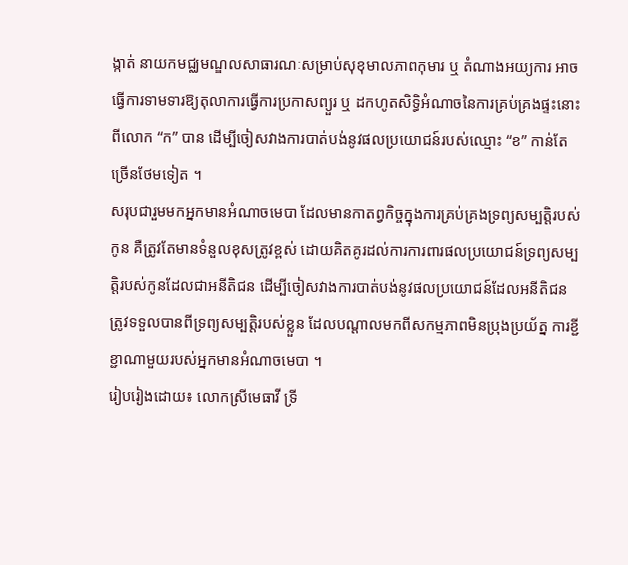ង្កាត់ នាយកមជ្ឈមណ្ឌលសាធារណៈសម្រាប់សុខុមាលភាពកុមារ ឬ តំណាងអយ្យការ អាចធ្វើការទាមទារឱ្យតុលាការធ្វើការប្រកាសព្យួរ ឬ ដកហូតសិទ្ធិអំណាចនៃការគ្រប់គ្រងផ្ទះនោះពីលោក “ក” បាន ដើម្បីចៀសវាងការបាត់បង់នូវផលប្រយោជន៍របស់ឈ្មោះ “ខ” កាន់តែច្រើនថែមទៀត ។
សរុបជារួមមកអ្នកមានអំណាចមេបា ដែលមានកាតព្វកិច្ចក្នុងការគ្រប់គ្រងទ្រព្យសម្បត្តិរបស់កូន គឺត្រូវតែមានទំនួលខុសត្រូវខ្ពស់ ដោយគិតគូរដល់ការការពារផលប្រយោជន៍ទ្រព្យសម្បត្តិរបស់កូនដែលជាអនីតិជន ដើម្បីចៀសវាងការបាត់បង់នូវផលប្រយោជន៍ដែលអនីតិជនត្រូវទទួលបានពីទ្រព្យសម្បត្តិរបស់ខ្លួន ដែលបណ្ដាលមកពីសកម្មភាពមិនប្រុងប្រយ័ត្ន ការខ្ជីខ្ជាណាមួយរបស់អ្នកមានអំណាចមេបា ។
រៀបរៀងដោយ៖ លោកស្រីមេធាវី ទ្រី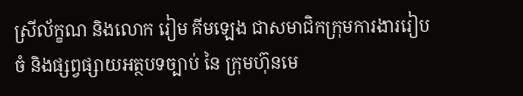ស្រីល័ក្ខណ និងលោក រៀម គីមឡេង ជាសមាជិកក្រុមការងាររៀបចំ និងផ្សព្វផ្សាយអត្ថបទច្បាប់ នៃ ក្រុមហ៊ុនមេ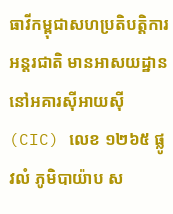ធាវីកម្ពុជាសហប្រតិបត្តិការអន្តរជាតិ មានអាសយដ្ឋាននៅអគារស៊ីអាយស៊ី (CIC) លេខ ១២៦៥ ផ្លូវលំ ភូមិបាយ៉ាប ស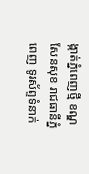ង្កាត់ភ្នំពេញថ្មី ខណ្ឌសែនសុខ រាជធានីភ្នំពេញ ទូរស័ព្ទទំនាក់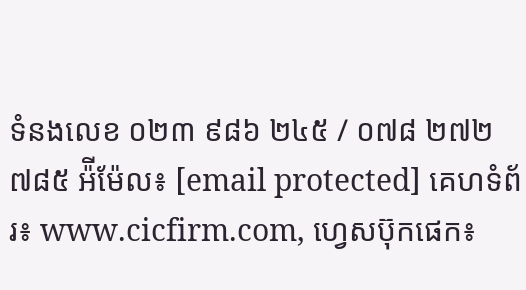ទំនងលេខ ០២៣ ៩៨៦ ២៤៥ / ០៧៨ ២៧២ ៧៨៥ អ៉ីម៉ែល៖ [email protected] គេហទំព័រ៖ www.cicfirm.com, ហ្វេសប៊ុកផេក៖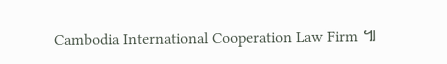Cambodia International Cooperation Law Firm ៕